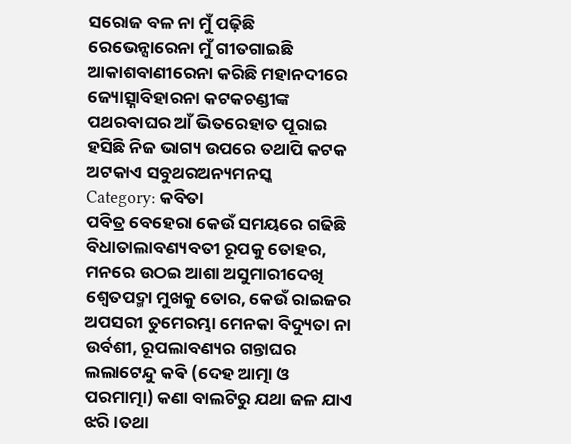ସରୋଜ ବଳ ନା ମୁଁ ପଢ଼ିଛି ରେଭେନ୍ସାରେନା ମୁଁ ଗୀତଗାଇଛି ଆକାଶବାଣୀରେନା କରିଛି ମହାନଦୀରେ ଜ୍ୟୋତ୍ସ୍ନାବିହାରନା କଟକଚଣ୍ଡୀଙ୍କ ପଥରବାଘର ଆଁ ଭିତରେହାତ ପୂରାଇ ହସିଛି ନିଜ ଭାଗ୍ୟ ଉପରେ ତଥାପି କଟକ ଅଟକାଏ ସବୁଥରଅନ୍ୟମନସ୍କ
Category: କବିତା
ପବିତ୍ର ବେହେରା କେଉଁ ସମୟରେ ଗଢିଛି ବିଧାତାଲାବଣ୍ୟବତୀ ରୂପକୁ ତୋହର, ମନରେ ଉଠଇ ଆଶା ଅସୁମାରୀଦେଖି ଶ୍ୱେତପଦ୍ମା ମୁଖକୁ ତୋର, କେଉଁ ରାଇଜର ଅପସରୀ ତୁମେରମ୍ଭା ମେନକା ବିଦ୍ୟୁତା ନା ଉର୍ବଶୀ, ରୂପଲାବଣ୍ୟର ଗନ୍ତାଘର
ଲଲାଟେନ୍ଦୁ କଵି (ଦେହ ଆତ୍ମା ଓ ପରମାତ୍ମା) କଣା ବାଲଟିରୁ ଯଥା ଜଳ ଯାଏ ଝରି ।ତଥା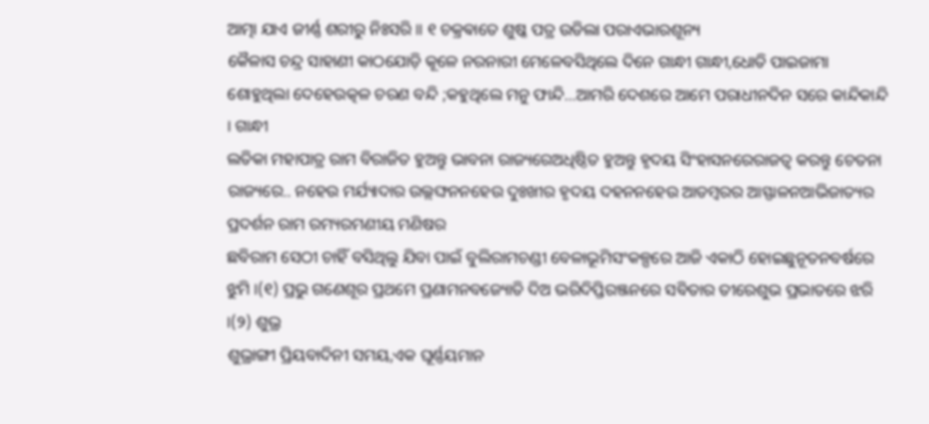ଆତ୍ମା ଯାଏ ଜୀର୍ଣ୍ଣ ଶରୀରୁ ନିଃସରି ॥ ୧ ଚକ୍ରଵାତେ ଶୁଷ୍କ ପତ୍ର ଉଡିଲା ପରାଏଭାରଶୂନ୍ୟ
କୈଳାସ ଚନ୍ଦ୍ର ସାହାଣୀ କାଠଯୋଡ଼ି କୂଳେ ନରନାରୀ ମେଳେବସିଥିଲେ ଦିନେ ଗାନ୍ଧୀ ଗାନ୍ଧୀ,ଧୋତି ପାଇଜାମା ଶୋହୁଥିଲା ଦେହେଉତ୍କଳ ଚରଣ ବନ୍ଦି ;କହୁଥିଲେ ମନୁ ଫାନ୍ଦି…ଆମରି ଦେଶରେ ଆମେ ପରାଧୀନଦିନ ସରେ କାନ୍ଦିକାନ୍ଦି । ଗାନ୍ଧୀ
ଲତିକା ମହାପାତ୍ର ରାମ ବିରାଜିତ ହୁଅନ୍ତୁ ଭାବନା ରାଜ୍ୟରେଅଧିଷ୍ଠିତ ହୁଅନ୍ତୁ ହୃଦୟ ସିଂହାସନରେରାଜତ୍ୱ କରନ୍ତୁ ଚେତନା ରାଜ୍ୟରେ.. ନହେଉ ମର୍ଯ୍ୟାଦାର ଉଲ୍ଲଙ୍ଘନନହେଉ ଦୁଃଖୀର ହୃଦୟ ଦହନନହେଉ ଆଡମ୍ବରର ଆସ୍ଫାଳନଆଭିଜାତ୍ୟର ପ୍ରଦର୍ଶନ ରାମ ରମ୍ୟରମଣୀୟ ମଣିଷର
ଛବିରାମ ସେଠୀ ଚାହିଁ ବସିଥିଲୁ ଯିବା ପାଇଁ ବୁଲିରାମଚଣ୍ଡୀ ବେଳାଭୂମିସଂକଳ୍ପରେ ଆଜି ଏକାଠି ହୋଇଛୁନୂତନବର୍ଷରେ ଝୁମି ।(୧) ପ୍ରଭୁ ଗଣେଶୂର ପ୍ରଥମେ ପ୍ରଣାମନବଜ୍ୟୋତି ଦିଅ ଭରିଦିପ୍ତିରଞ୍ଜନରେ ସବିତାର ତୀରେଶୁଭ ପ୍ରଭାତରେ ଝରି ।(୨) ଶୁଭ୍ର
ଶୁଭ୍ରାଙ୍ଗୀ ପ୍ରିୟବାଦିନୀ ସମୟ,ଏକ ଘୂର୍ଣ୍ଣୟମାନ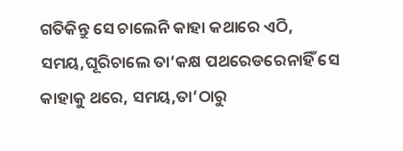ଗତିକିନ୍ତୁ ସେ ଚାଲେନି କାହା କଥାରେ ଏଠି, ସମୟ,ଘୂରିଚାଲେ ତା’କକ୍ଷ ପଥରେଡରେନାହିଁ ସେ କାହାକୁ ଥରେ, ସମୟ,ତା’ଠାରୁ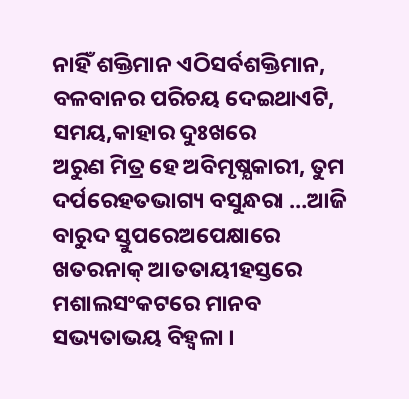ନାହିଁ ଶକ୍ତିମାନ ଏଠିସର୍ବଶକ୍ତିମାନ, ବଳବାନର ପରିଚୟ ଦେଇଥାଏଟି, ସମୟ,କାହାର ଦୁଃଖରେ
ଅରୁଣ ମିତ୍ର ହେ ଅବିମୃଷ୍ଯକାରୀ, ତୁମ ଦର୍ପରେହତଭାଗ୍ୟ ବସୁନ୍ଧରା …ଆଜି ବାରୁଦ ସ୍ତୁପରେଅପେକ୍ଷାରେ ଖତରନାକ୍ ଆତତାୟୀହସ୍ତରେ ମଶାଲସଂକଟରେ ମାନବ ସଭ୍ୟତାଭୟ ବିହ୍ବଳା ।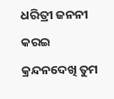ଧରିତ୍ରୀ ଜନନୀ କରଇ କ୍ରନ୍ଦନଦେଖି ତୁମ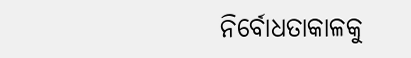ନିର୍ବୋଧତାକାଳକୁ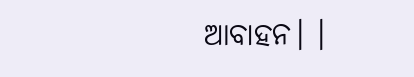ଆବାହନ। ।